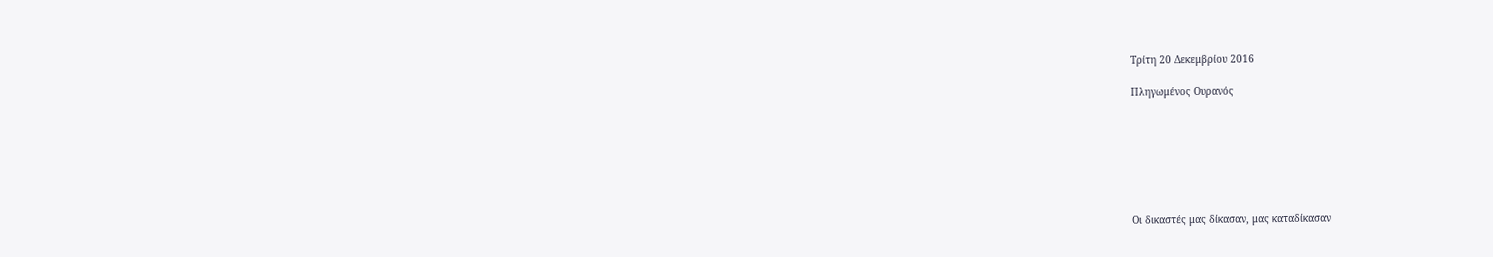Τρίτη 20 Δεκεμβρίου 2016

Πληγωμένος Ουρανός







Οι δικαστές μας δίκασαν, μας καταδίκασαν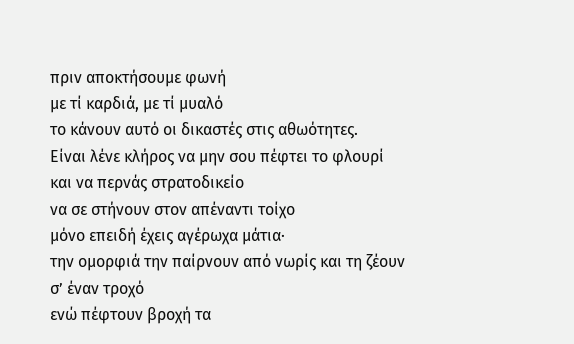πριν αποκτήσουμε φωνή
με τί καρδιά, με τί μυαλό
το κάνουν αυτό οι δικαστές στις αθωότητες.
Είναι λένε κλήρος να μην σου πέφτει το φλουρί
και να περνάς στρατοδικείο
να σε στήνουν στον απέναντι τοίχο
μόνο επειδή έχεις αγέρωχα μάτια·
την ομορφιά την παίρνουν από νωρίς και τη ζέουν
σ’ έναν τροχό
ενώ πέφτουν βροχή τα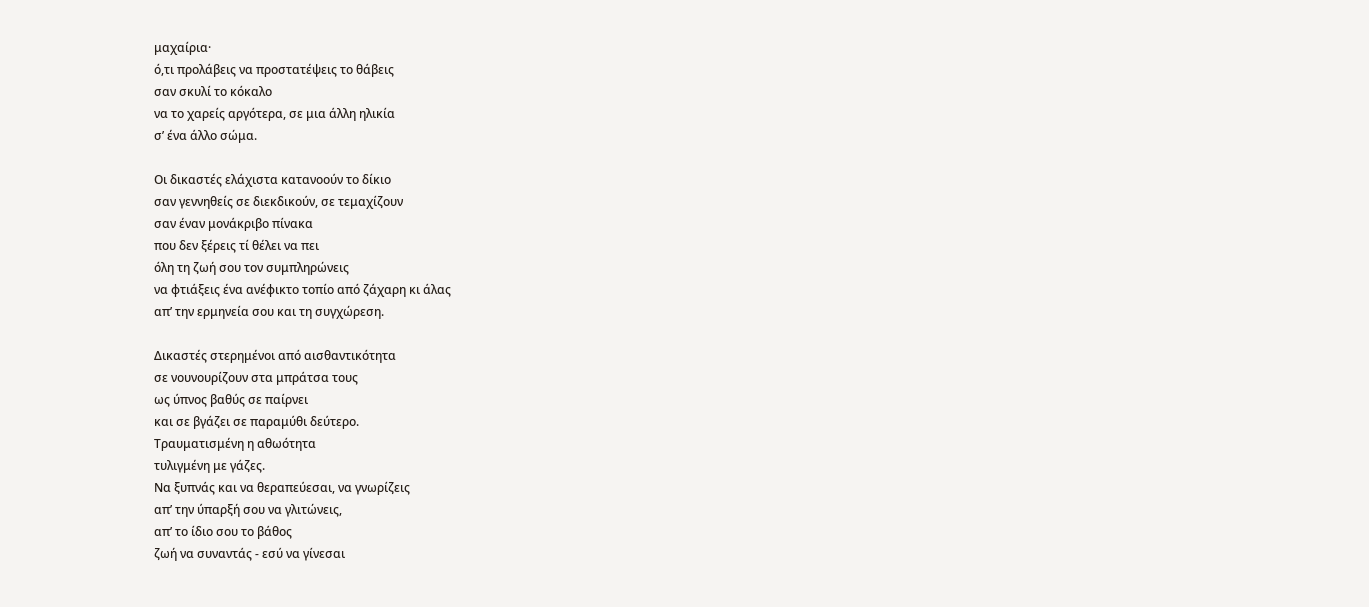μαχαίρια·
ό,τι προλάβεις να προστατέψεις το θάβεις
σαν σκυλί το κόκαλο
να το χαρείς αργότερα, σε μια άλλη ηλικία
σ’ ένα άλλο σώμα.

Οι δικαστές ελάχιστα κατανοούν το δίκιο
σαν γεννηθείς σε διεκδικούν, σε τεμαχίζουν
σαν έναν μονάκριβο πίνακα
που δεν ξέρεις τί θέλει να πει
όλη τη ζωή σου τον συμπληρώνεις
να φτιάξεις ένα ανέφικτο τοπίο από ζάχαρη κι άλας
απ’ την ερμηνεία σου και τη συγχώρεση.

Δικαστές στερημένοι από αισθαντικότητα
σε νουνουρίζουν στα μπράτσα τους
ως ύπνος βαθύς σε παίρνει
και σε βγάζει σε παραμύθι δεύτερο.
Τραυματισμένη η αθωότητα
τυλιγμένη με γάζες.
Να ξυπνάς και να θεραπεύεσαι, να γνωρίζεις
απ’ την ύπαρξή σου να γλιτώνεις,
απ’ το ίδιο σου το βάθος
ζωή να συναντάς - εσύ να γίνεσαι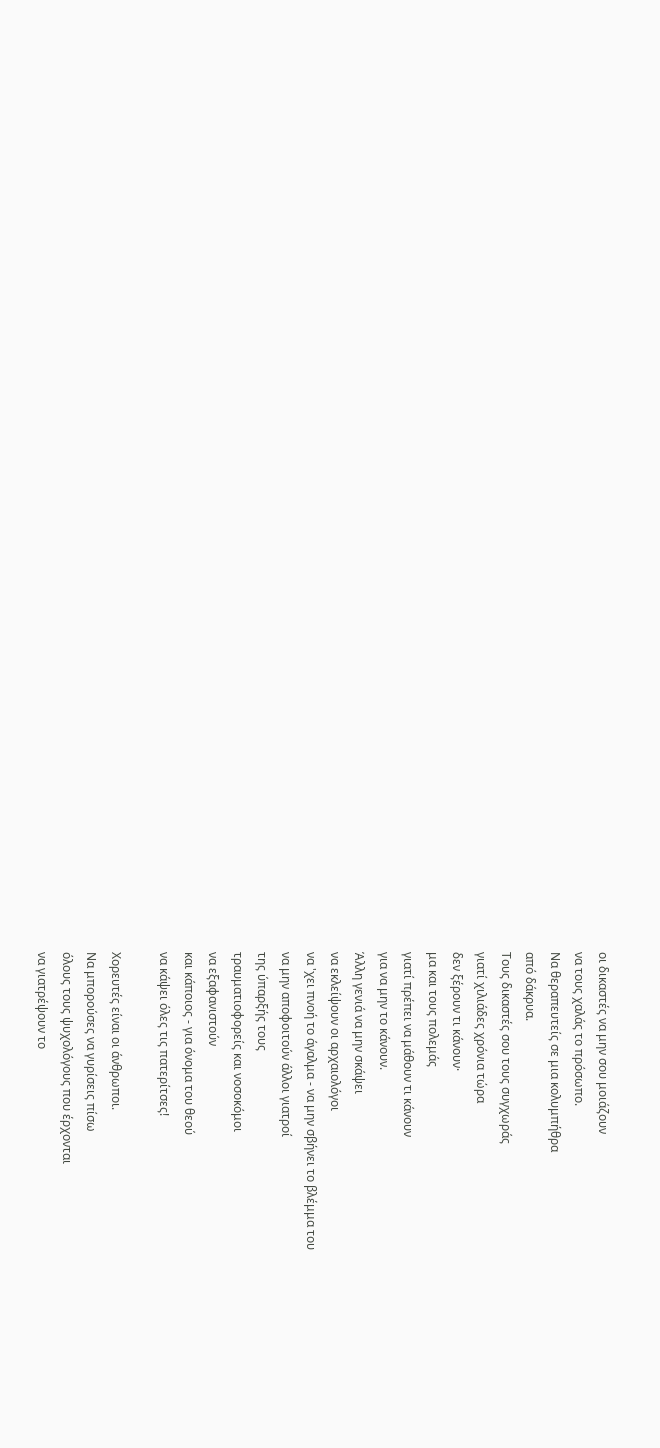οι δικαστές να μην σου μοιάζουν
να τους χαλάς το πρόσωπο.
Να θεραπευτείς σε μια κολυμπήθρα
από δάκρυα.
Τους δικαστές σου τους συγχωράς
γιατί χιλιάδες χρόνια τώρα
δεν ξέρουν τι κάνουν·
μα και τους πολεμάς
γιατί πρέπει να μάθουν τι κάνουν
για να μην το κάνουν.
Άλλη γενιά να μην σκάψει
να εκλείψουν οι αρχαιολόγοι
να 'χει πνοή το άγαλμα - να μην σβήνει το βλέμμα του
να μην αποφοιτούν άλλοι γιατροί
της ύπαρξής τους
τραυματιοφορείς και νοσοκόμοι
να εξαφανιστούν
και κάποιος - για όνομα του θεού
να κάψει όλες τις πατερίτσες!

Χορευτές είναι οι άνθρωποι.
Να μπορούσες να γυρίσεις πίσω
όλους τους ψυχολόγους που έρχονται
να γιατρέψουν το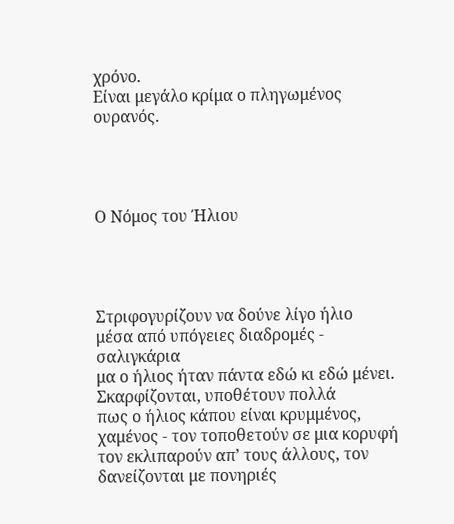χρόνο.
Είναι μεγάλο κρίμα ο πληγωμένος ουρανός.




Ο Νόμος του Ήλιου




Στριφογυρίζουν να δούνε λίγο ήλιο
μέσα από υπόγειες διαδρομές - σαλιγκάρια
μα ο ήλιος ήταν πάντα εδώ κι εδώ μένει.
Σκαρφίζονται, υποθέτουν πολλά
πως ο ήλιος κάπου είναι κρυμμένος, χαμένος - τον τοποθετούν σε μια κορυφή
τον εκλιπαρούν απ’ τους άλλους, τον δανείζονται με πονηριές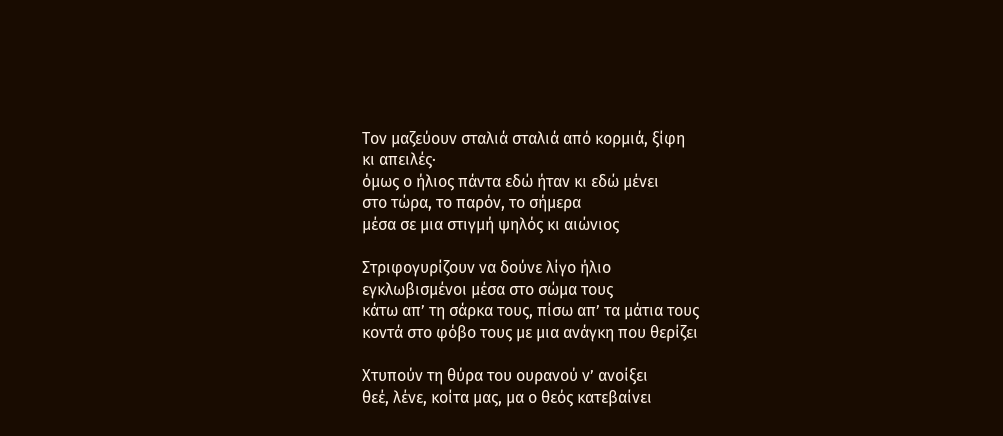Τον μαζεύουν σταλιά σταλιά από κορμιά, ξίφη
κι απειλές·
όμως ο ήλιος πάντα εδώ ήταν κι εδώ μένει
στο τώρα, το παρόν, το σήμερα
μέσα σε μια στιγμή ψηλός κι αιώνιος

Στριφογυρίζουν να δούνε λίγο ήλιο
εγκλωβισμένοι μέσα στο σώμα τους
κάτω απ’ τη σάρκα τους, πίσω απ’ τα μάτια τους
κοντά στο φόβο τους με μια ανάγκη που θερίζει

Χτυπούν τη θύρα του ουρανού ν’ ανοίξει
θεέ, λένε, κοίτα μας, μα ο θεός κατεβαίνει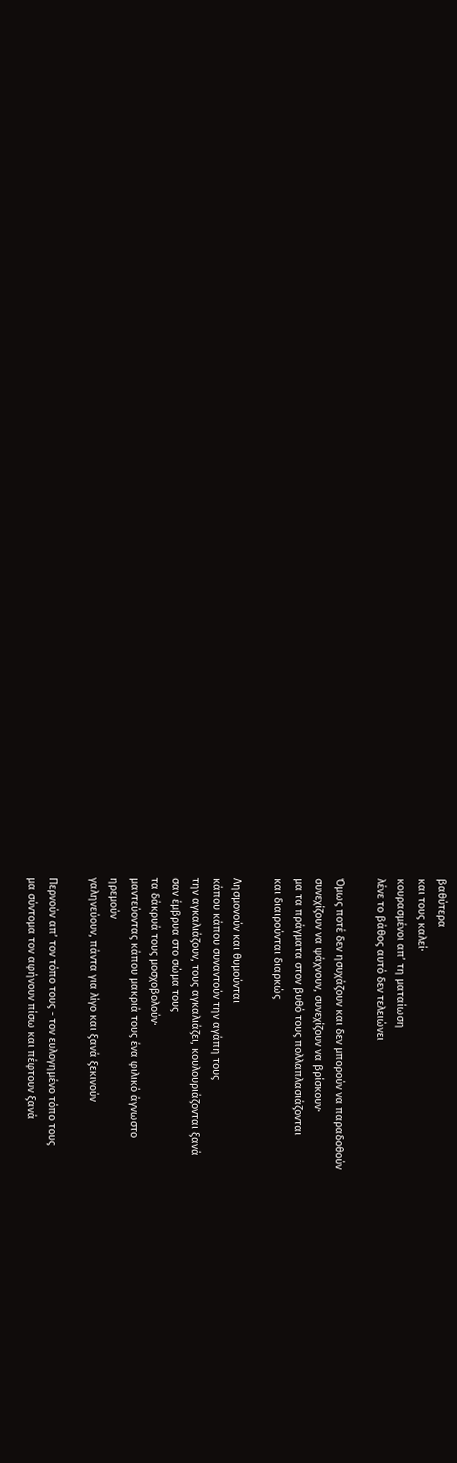βαθύτερα
και τους καλεί·
κουρασμένοι απ’ τη ματαίωση
λένε το βάθος αυτό δεν τελειώνει

Όμως ποτέ δεν ησυχάζουν και δεν μπορούν να παραδοθούν
συνεχίζουν να ψάχνουν, συνεχίζουν να βρίσκουν·
μα τα πράγματα στον βυθό τους πολλαπλασιάζονται
και διαιρούνται διαρκώς

Λησμονούν και θυμούνται
κάπου κάπου συναντούν την αγάπη τους
την αγκαλιάζουν, τους αγκαλιάζει, κουλουριάζονται ξανά
σαν έμβρυα στο σώμα τους
τα δάκρυά τους μοσχοβολούν·
μαντεύοντας κάπου μακριά τους ένα φιλικό άγνωστο
ηρεμούν
γαληνεύουν, πάντα για λίγο και ξανά ξεκινούν

Περνούν απ’ τον τόπο τους - τον ευλογημένο τόπο τους
μα σύντομα τον αφήνουν πίσω και πέφτουν ξανά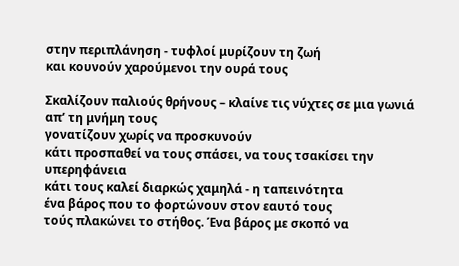στην περιπλάνηση - τυφλοί μυρίζουν τη ζωή
και κουνούν χαρούμενοι την ουρά τους

Σκαλίζουν παλιούς θρήνους – κλαίνε τις νύχτες σε μια γωνιά
απ’ τη μνήμη τους
γονατίζουν χωρίς να προσκυνούν
κάτι προσπαθεί να τους σπάσει, να τους τσακίσει την υπερηφάνεια
κάτι τους καλεί διαρκώς χαμηλά - η ταπεινότητα
ένα βάρος που το φορτώνουν στον εαυτό τους
τούς πλακώνει το στήθος. Ένα βάρος με σκοπό να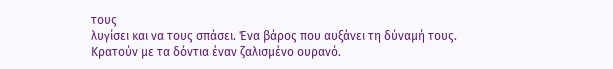τους
λυγίσει και να τους σπάσει. Ένα βάρος που αυξάνει τη δύναμή τους.
Κρατούν με τα δόντια έναν ζαλισμένο ουρανό.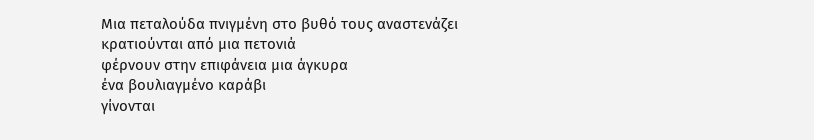Μια πεταλούδα πνιγμένη στο βυθό τους αναστενάζει
κρατιούνται από μια πετονιά
φέρνουν στην επιφάνεια μια άγκυρα
ένα βουλιαγμένο καράβι
γίνονται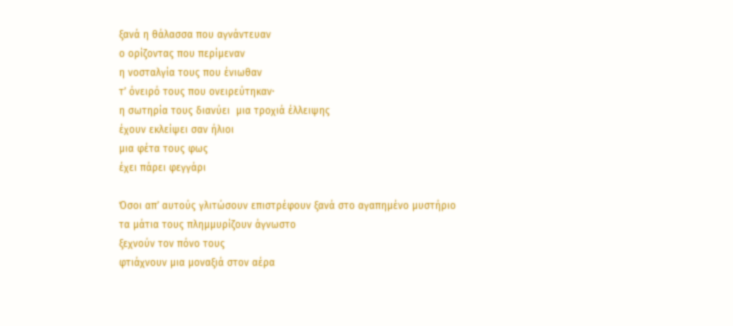ξανά η θάλασσα που αγνάντευαν
ο ορίζοντας που περίμεναν
η νοσταλγία τους που ένιωθαν
τ’ όνειρό τους που ονειρεύτηκαν·
η σωτηρία τους διανύει  μια τροχιά έλλειψης
έχουν εκλείψει σαν ήλιοι
μια φέτα τους φως
έχει πάρει φεγγάρι

Όσοι απ’ αυτούς γλιτώσουν επιστρέφουν ξανά στο αγαπημένο μυστήριο
τα μάτια τους πλημμυρίζουν άγνωστο
ξεχνούν τον πόνο τους
φτιάχνουν μια μοναξιά στον αέρα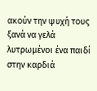ακούν την ψυχή τους ξανά να γελά
λυτρωμένοι ένα παιδί στην καρδιά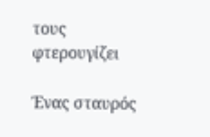τους φτερουγίζει

Ένας σταυρός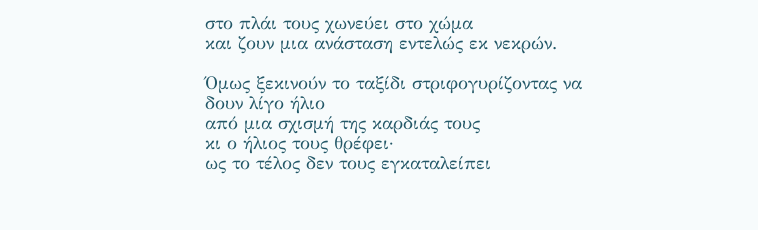στο πλάι τους χωνεύει στο χώμα
και ζουν μια ανάσταση εντελώς εκ νεκρών.

Όμως ξεκινούν το ταξίδι στριφογυρίζοντας να δουν λίγο ήλιο
από μια σχισμή της καρδιάς τους
κι ο ήλιος τους θρέφει·
ως το τέλος δεν τους εγκαταλείπει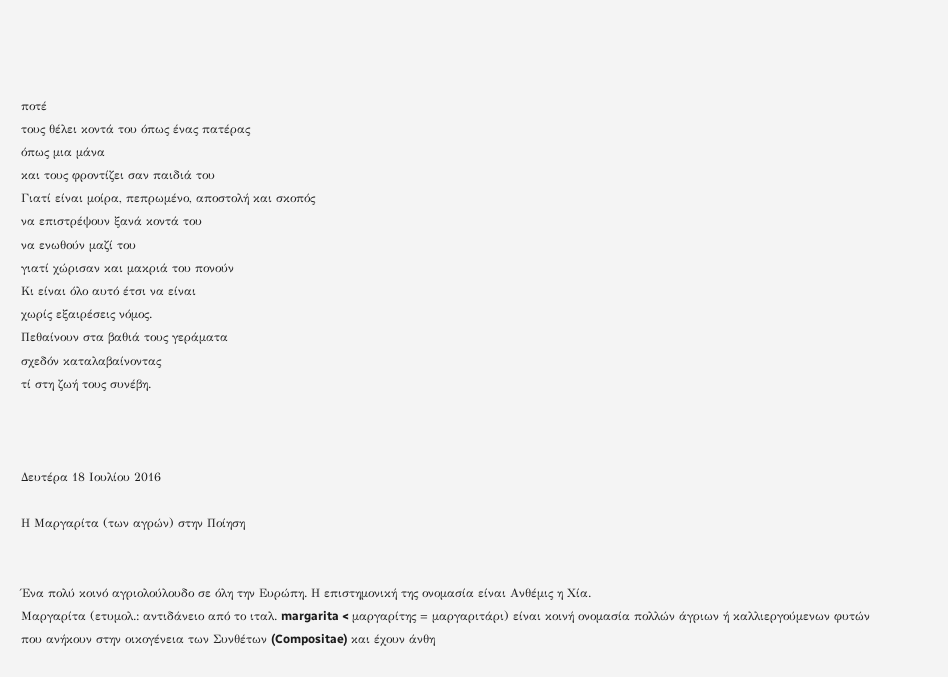ποτέ
τους θέλει κοντά του όπως ένας πατέρας
όπως μια μάνα
και τους φροντίζει σαν παιδιά του
Γιατί είναι μοίρα, πεπρωμένο, αποστολή και σκοπός
να επιστρέψουν ξανά κοντά του
να ενωθούν μαζί του
γιατί χώρισαν και μακριά του πονούν
Κι είναι όλο αυτό έτσι να είναι
χωρίς εξαιρέσεις νόμος.
Πεθαίνουν στα βαθιά τους γεράματα
σχεδόν καταλαβαίνοντας
τί στη ζωή τους συνέβη.



Δευτέρα 18 Ιουλίου 2016

Η Μαργαρίτα (των αγρών) στην Ποίηση


Ένα πολύ κοινό αγριολούλουδο σε όλη την Ευρώπη. Η επιστημονική της ονομασία είναι Ανθέμις η Χία.
Μαργαρίτα (ετυμολ.: αντιδάνειο από το ιταλ. margarita < μαργαρίτης = μαργαριτάρι) είναι κοινή ονομασία πολλών άγριων ή καλλιεργούμενων φυτών που ανήκουν στην οικογένεια των Συνθέτων (Compositae) και έχουν άνθη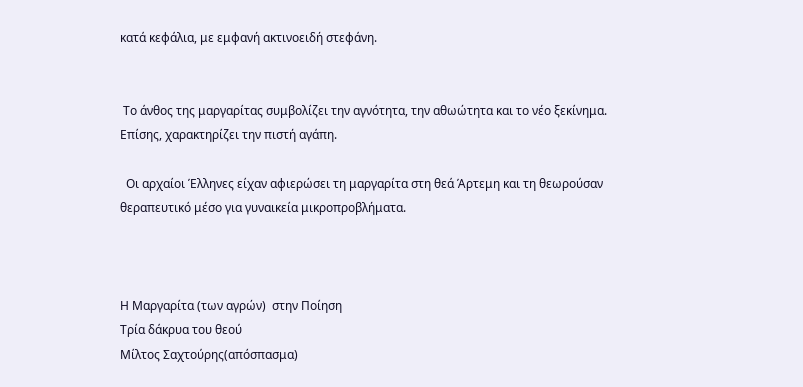κατά κεφάλια, με εμφανή ακτινοειδή στεφάνη.


 Το άνθος της μαργαρίτας συμβολίζει την αγνότητα, την αθωώτητα και το νέο ξεκίνημα. Επίσης, χαρακτηρίζει την πιστή αγάπη.

  Οι αρχαίοι Έλληνες είχαν αφιερώσει τη μαργαρίτα στη θεά Άρτεμη και τη θεωρούσαν θεραπευτικό μέσο για γυναικεία μικροπροβλήματα.



Η Μαργαρίτα (των αγρών)  στην Ποίηση
Τρία δάκρυα του θεού
Μίλτος Σαχτούρης(απόσπασμα)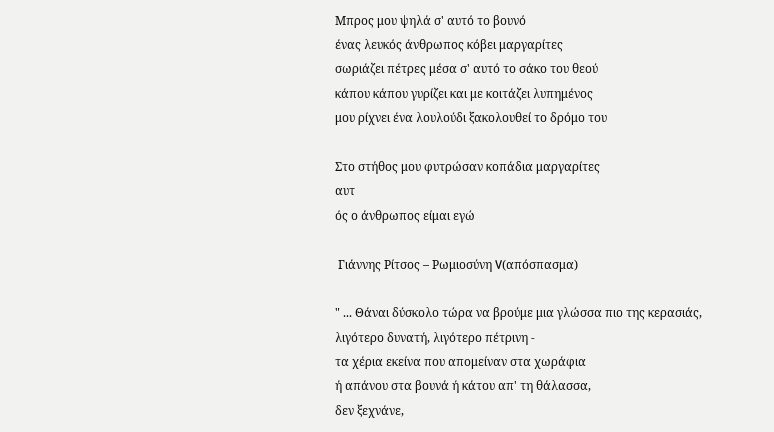Μπρος μου ψηλά σ' αυτό το βουνό
ένας λευκός άνθρωπος κόβει μαργαρίτες
σωριάζει πέτρες μέσα σ' αυτό το σάκο του θεού
κάπου κάπου γυρίζει και με κοιτάζει λυπημένος
μου ρίχνει ένα λουλούδι ξακολουθεί το δρόμο του

Στο στήθος μου φυτρώσαν κοπάδια μαργαρίτες
αυτ
ός ο άνθρωπος είμαι εγώ

 Γιάννης Ρίτσος – Ρωμιοσύνη V(απόσπασμα)

" ... Θάναι δύσκολο τώρα να βρούμε μια γλώσσα πιο της κερασιάς,
λιγότερο δυνατή, λιγότερο πέτρινη -
τα χέρια εκείνα που απομείναν στα χωράφια
ή απάνου στα βουνά ή κάτου απ' τη θάλασσα,
δεν ξεχνάνε,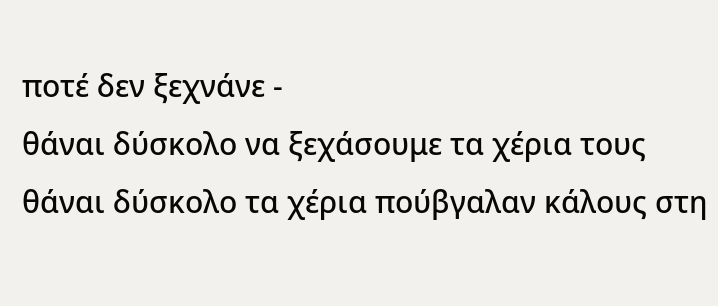ποτέ δεν ξεχνάνε -
θάναι δύσκολο να ξεχάσουμε τα χέρια τους
θάναι δύσκολο τα χέρια πούβγαλαν κάλους στη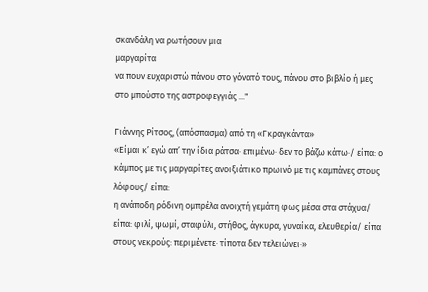σκανδάλη να ρωτήσουν μια
μαργαρίτα
να πουν ευχαριστώ πάνου στο γόνατό τους, πάνου στο βιβλίο ή μες στο μπούστο της αστροφεγγιάς ..."

Γιάννης Ρίτσος, (απόσπασμα) από τη «Γκραγκάντα»
«Είμαι κ’ εγώ απ’ την ίδια ράτσα∙ επιμένω∙ δεν το βάζω κάτω∙/ είπα: ο κάμπος με τις μαργαρίτες ανοιξιάτικο πρωινό με τις καμπάνες στους λόφους/ είπα:
η ανάποδη ρόδινη ομπρέλα ανοιχτή γεμάτη φως μέσα στα στάχυα/ είπα: φιλί, ψωμί, σταφύλι, στήθος, άγκυρα, γυναίκα, ελευθερία/ είπα στους νεκρούς: περιμένετε∙ τίποτα δεν τελειώνει∙»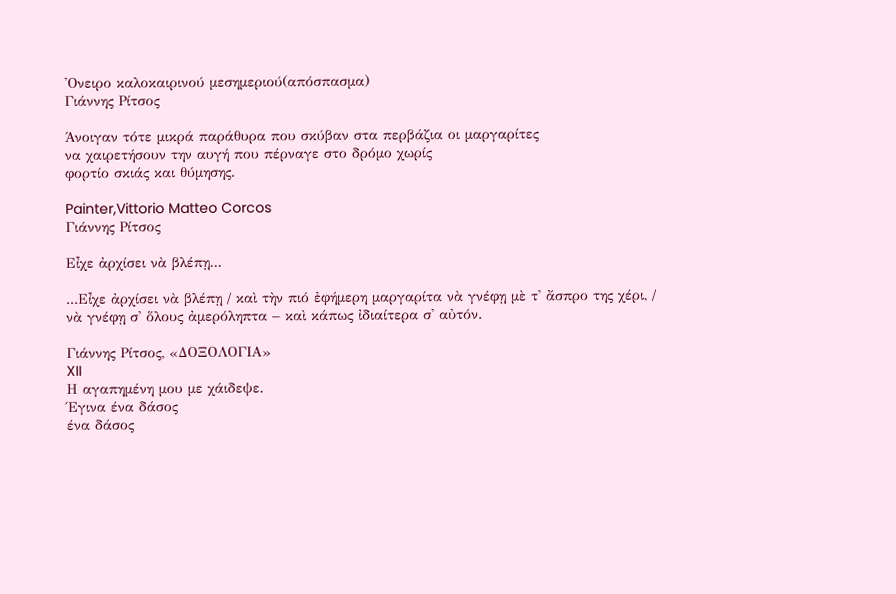'Ονειρο καλοκαιρινού μεσημεριού(απόσπασμα)
Γιάννης Ρίτσος

Άνοιγαν τότε μικρά παράθυρα που σκύβαν στα περβάζια οι μαργαρίτες
να χαιρετήσουν την αυγή που πέρναγε στο δρόμο χωρίς
φορτίο σκιάς και θύμησης.

Painter,Vittorio Matteo Corcos
Γιάννης Ρίτσος

Εἶχε ἀρχίσει νὰ βλέπῃ...

...Εἶχε ἀρχίσει νὰ βλέπῃ / καὶ τὴν πιό ἐφήμερη μαργαρίτα νὰ γνέφῃ μὲ τ' ἄσπρο της χέρι, / νὰ γνέφῃ σ' ὅλους ἀμερόληπτα – καὶ κάπως ἰδιαίτερα σ' αὐτόν.

Γιάννης Ρίτσος, «ΔΟΞΟΛΟΓΙΑ»
XII
Η αγαπημένη μου με χάιδεψε.
Έγινα ένα δάσος
ένα δάσος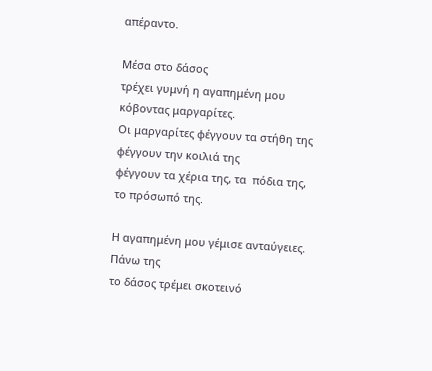απέραντο.

Μέσα στο δάσος
τρέχει γυμνή η αγαπημένη μου
κόβοντας μαργαρίτες.
Οι μαργαρίτες φέγγουν τα στήθη της
φέγγουν την κοιλιά της
φέγγουν τα χέρια της, τα  πόδια της,
το πρόσωπό της.

Η αγαπημένη μου γέμισε ανταύγειες.
Πάνω της
το δάσος τρέμει σκοτεινό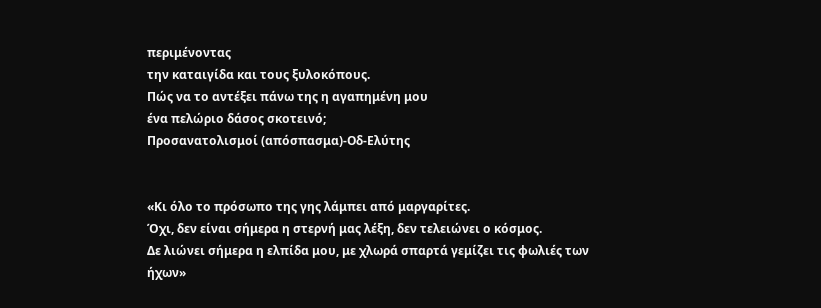περιμένοντας
την καταιγίδα και τους ξυλοκόπους.
Πώς να το αντέξει πάνω της η αγαπημένη μου
ένα πελώριο δάσος σκοτεινό;
Προσανατολισμοί (απόσπασμα)-Οδ-Ελύτης


«Κι όλο το πρόσωπο της γης λάμπει από μαργαρίτες.
Όχι, δεν είναι σήμερα η στερνή μας λέξη, δεν τελειώνει ο κόσμος.
Δε λιώνει σήμερα η ελπίδα μου, με χλωρά σπαρτά γεμίζει τις φωλιές των ήχων»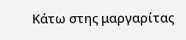Κάτω στης μαργαρίτας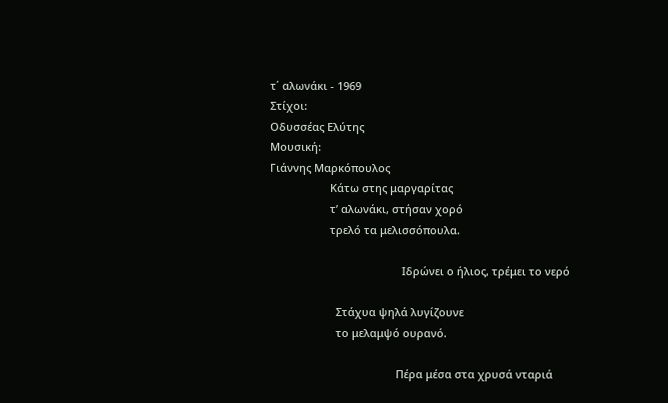τ΄ αλωνάκι - 1969
Στίχοι:
Οδυσσέας Ελύτης
Μουσική:
Γιάννης Μαρκόπουλος
                    Κάτω στης μαργαρίτας
                    τ’ αλωνάκι, στήσαν χορό
                    τρελό τα μελισσόπουλα.

                                            Ιδρώνει ο ήλιος, τρέμει το νερό

                      Στάχυα ψηλά λυγίζουνε
                      το μελαμψό ουρανό.

                                          Πέρα μέσα στα χρυσά νταριά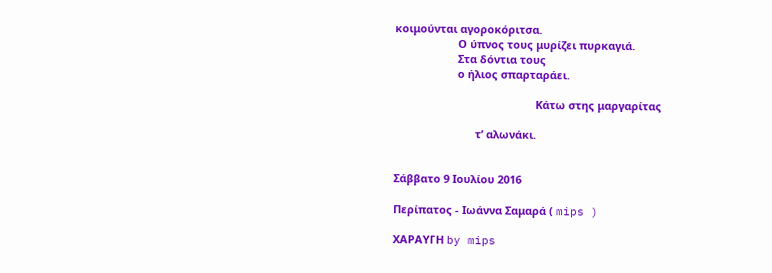κοιμούνται αγοροκόριτσα.
                     Ο ύπνος τους μυρίζει πυρκαγιά.
                     Στα δόντια τους
                     ο ήλιος σπαρταράει.

                                               Κάτω στης μαργαρίτας

                           τ’ αλωνάκι.


Σάββατο 9 Ιουλίου 2016

Περίπατος - Ιωάννα Σαμαρά ( mips )

ΧΑΡΑΥΓΗ by mips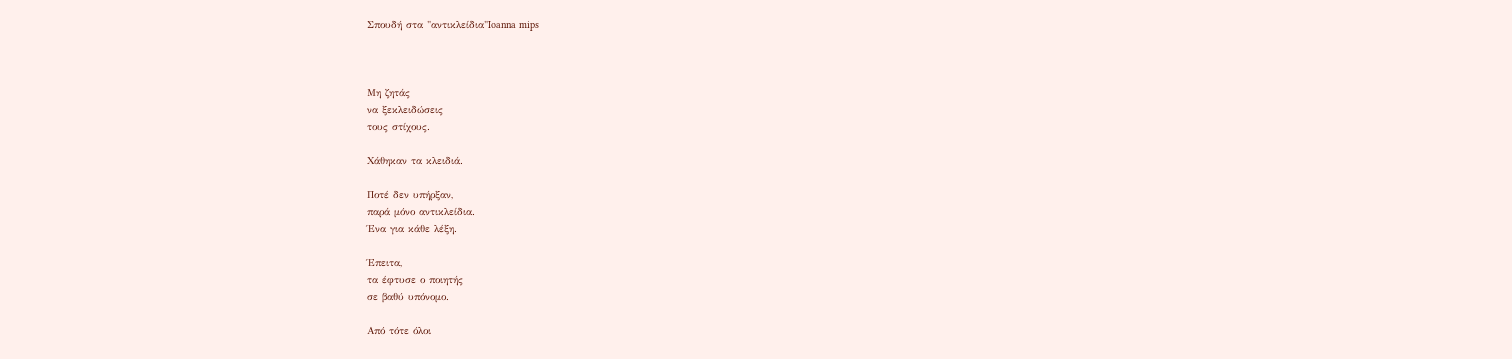Σπουδή στα "αντικλείδια"Ioanna mips



Μη ζητάς
να ξεκλειδώσεις
τους στίχους.

Χάθηκαν τα κλειδιά.

Ποτέ δεν υπήρξαν,
παρά μόνο αντικλείδια.
Ένα για κάθε λέξη.

Έπειτα,
τα έφτυσε ο ποιητής
σε βαθύ υπόνομο.

Από τότε όλοι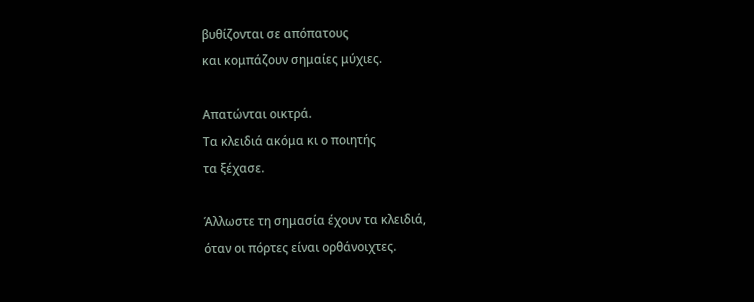βυθίζονται σε απόπατους
και κομπάζουν σημαίες μύχιες.

Απατώνται οικτρά.
Τα κλειδιά ακόμα κι ο ποιητής
τα ξέχασε.

Άλλωστε τη σημασία έχουν τα κλειδιά,
όταν οι πόρτες είναι ορθάνοιχτες.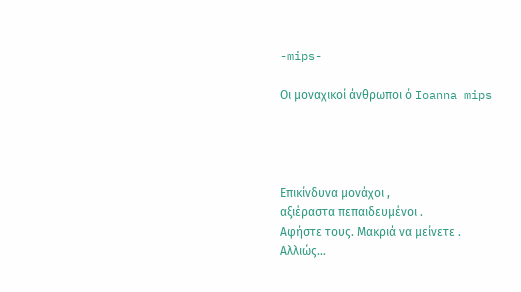-mips-

Οι μοναχικοί άνθρωποι ό Ioanna mips




Eπικίνδυνα μονάχοι ,
αξιέραστα πεπαιδευμένοι .
Αφήστε τους. Μακριά να μείνετε .
Αλλιώς…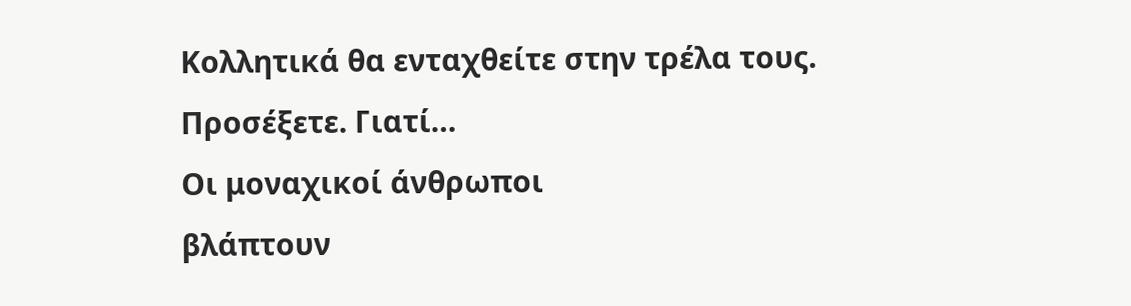Κολλητικά θα ενταχθείτε στην τρέλα τους.
Προσέξετε. Γιατί…
Οι μοναχικοί άνθρωποι
βλάπτουν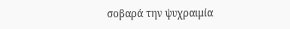σοβαρά την ψυχραιμία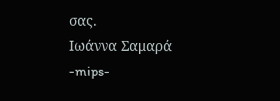σας.
Ιωάννα Σαμαρά
-mips-